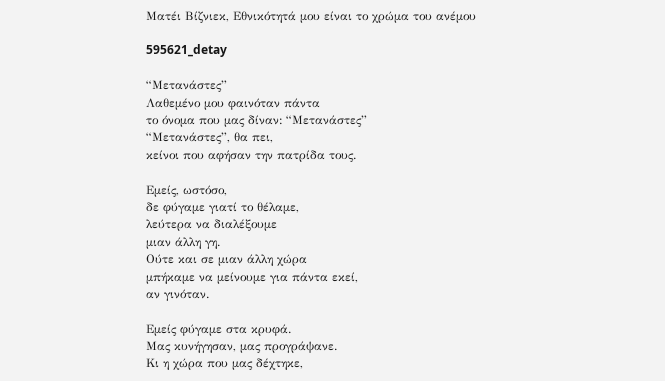Ματέι Βίζνιεκ, Εθνικότητά μου είναι το χρώμα του ανέμου

595621_detay

“Μετανάστες”
Λαθεμένο μου φαινόταν πάντα
το όνομα που μας δίναν: “Μετανάστες”
“Μετανάστες”, θα πει,
κείνοι που αφήσαν την πατρίδα τους.

Εμείς, ωστόσο,
δε φύγαμε γιατί το θέλαμε,
λεύτερα να διαλέξουμε
μιαν άλλη γη.
Ούτε και σε μιαν άλλη χώρα
μπήκαμε να μείνουμε για πάντα εκεί,
αν γινόταν.

Εμείς φύγαμε στα κρυφά.
Μας κυνήγησαν, μας προγράψανε.
Κι η χώρα που μας δέχτηκε,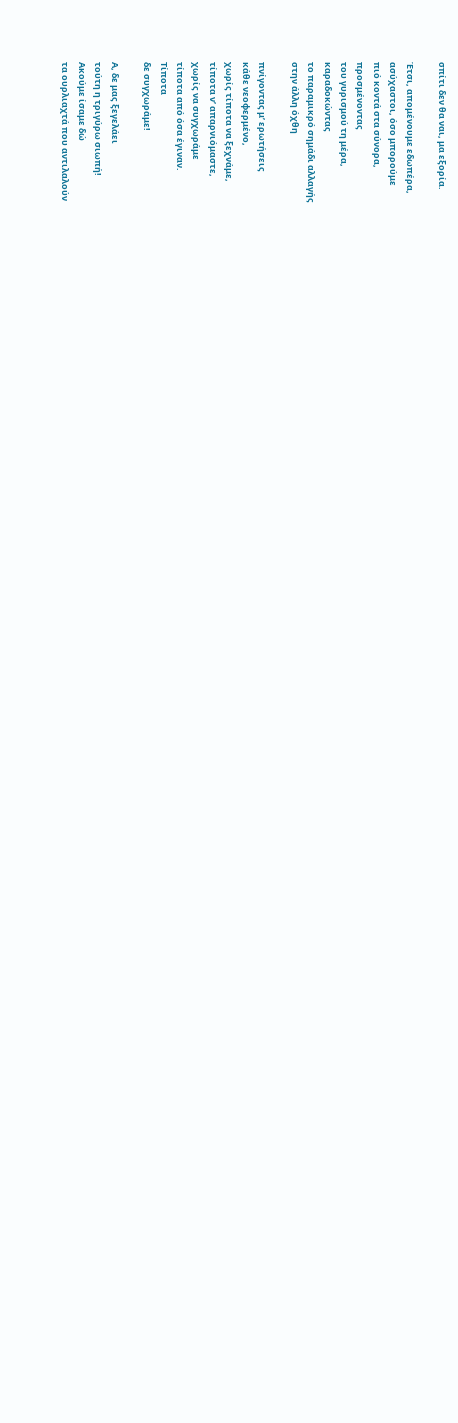σπίτι δεν θα ναι, μα εξορία.

Έτσι, απομένουμε εδωπέρα,
ασύχαστοι, όσο μπορούμε
πιό κοντά στα σύνορα,
προσμένοντας
του γυρισμού τη μέρα,
καραδοκώντας
το παραμικρό σημάδι αλλαγής
στην άλλη όχθη

πνίγοντας μ’ ερωτήσεις
κάθε νεοφερμένο,
χωρίς τίποτα να ξεχνάμε,
τίποτα ν’ απαρνιόμαστε,
χωρίς να συγχωράμε
τίποτα από όσα έγιναν.
Τίποτα
δε συγχωράμε!

Α, δε μας ξεγελάει
τούτη η τριγύρω σιωπή!
Ακούμε ίσαμε δώ
τα ουρλιαχτά που αντιλαλούν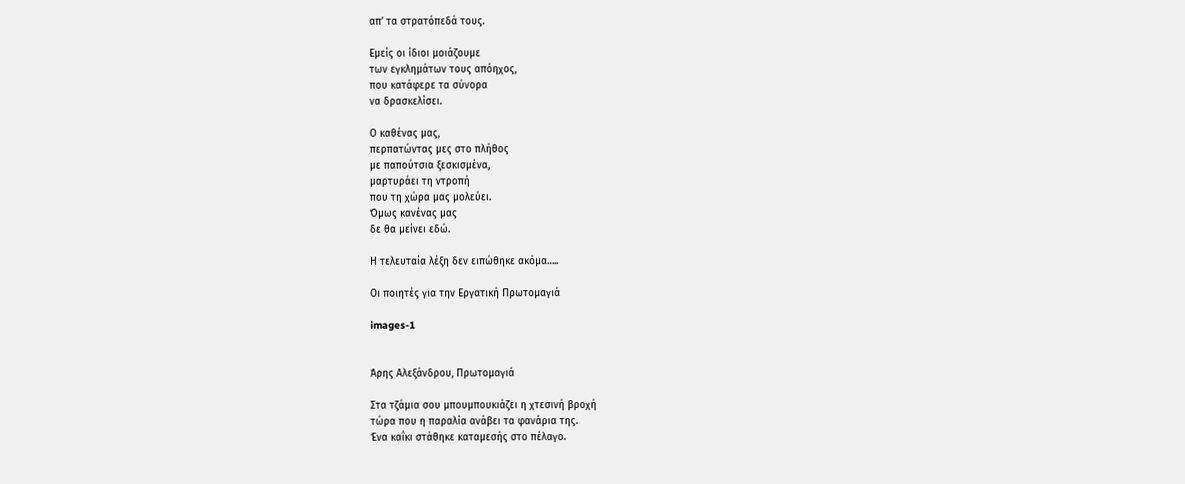απ’ τα στρατόπεδά τους.

Εμείς οι ίδιοι μοιάζουμε
των εγκλημάτων τους απόηχος,
που κατάφερε τα σύνορα
να δρασκελίσει.

Ο καθένας μας,
περπατώντας μες στο πλήθος
με παπούτσια ξεσκισμένα,
μαρτυράει τη ντροπή
που τη χώρα μας μολεύει.
Όμως κανένας μας
δε θα μείνει εδώ.

Η τελευταία λέξη δεν ειπώθηκε ακόμα…..

Οι ποιητές για την Εργατική Πρωτομαγιά

images-1


Άρης Αλεξάνδρου, Πρωτομαγιά

Στα τζάμια σου μπουμπουκιάζει η χτεσινή βροχή
τώρα που η παραλία ανάβει τα φανάρια της.
Ένα καΐκι στάθηκε καταμεσής στο πέλαγο.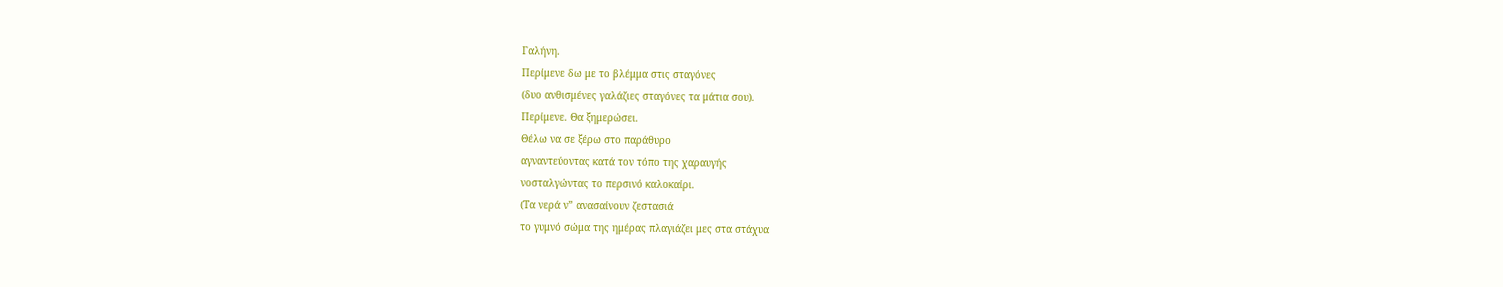Γαλήνη.
Περίμενε δω με το βλέμμα στις σταγόνες
(δυο ανθισμένες γαλάζιες σταγόνες τα μάτια σου).
Περίμενε. Θα ξημερώσει.
Θέλω να σε ξέρω στο παράθυρο
αγναντεύοντας κατά τον τόπο της χαραυγής
νοσταλγώντας το περσινό καλοκαίρι.
(Τα νερά ν” ανασαίνουν ζεστασιά
το γυμνό σώμα της ημέρας πλαγιάζει μες στα στάχυα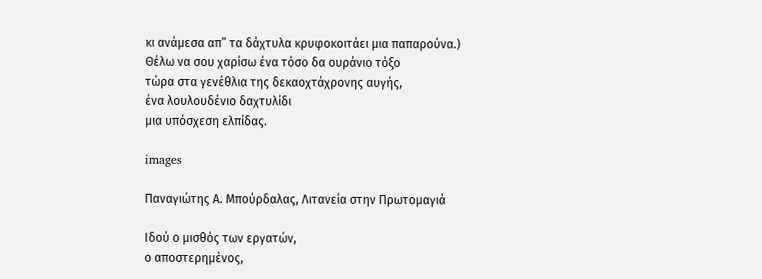κι ανάμεσα απ” τα δάχτυλα κρυφοκοιτάει μια παπαρούνα.)
Θέλω να σου χαρίσω ένα τόσο δα ουράνιο τόξο
τώρα στα γενέθλια της δεκαοχτάχρονης αυγής,
ένα λουλουδένιο δαχτυλίδι
μια υπόσχεση ελπίδας.

images

Παναγιώτης Α. Μπούρδαλας, Λιτανεία στην Πρωτομαγιά

Ιδού ο μισθός των εργατών,
ο αποστερημένος,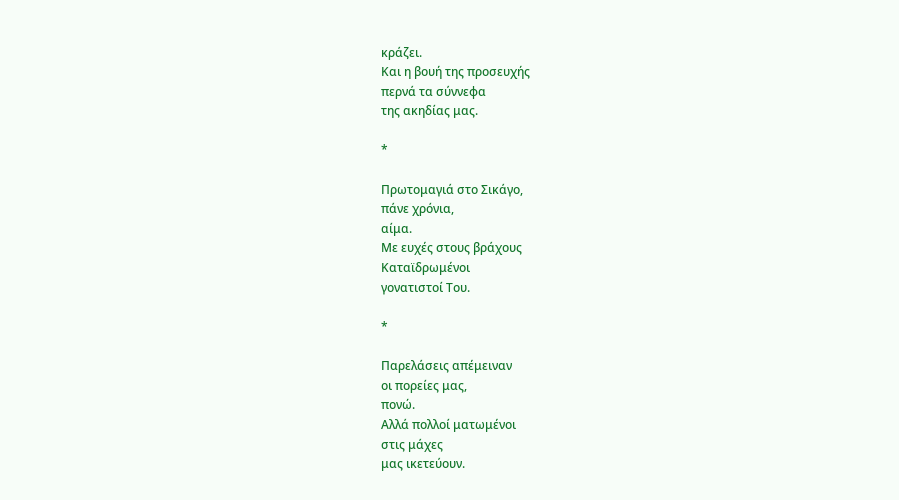κράζει.
Και η βουή της προσευχής
περνά τα σύννεφα
της ακηδίας μας.

*

Πρωτομαγιά στο Σικάγο,
πάνε χρόνια,
αίμα.
Με ευχές στους βράχους
Καταϊδρωμένοι
γονατιστοί Του.

*

Παρελάσεις απέμειναν
οι πορείες μας,
πονώ.
Αλλά πολλοί ματωμένοι
στις μάχες
μας ικετεύουν.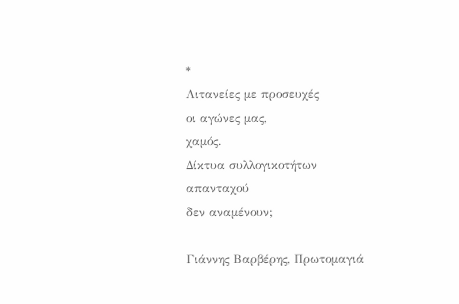*
Λιτανείες με προσευχές
οι αγώνες μας,
χαμός.
Δίκτυα συλλογικοτήτων
απανταχού
δεν αναμένουν;

Γιάννης Βαρβέρης, Πρωτομαγιά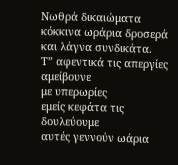Νωθρά δικαιώματα
κόκκινα ωράρια δροσερά
και λάγνα συνδικάτα.
Τ” αφεντικά τις απεργίες αμείβουνε
με υπερωρίες
εμείς κεφάτα τις δουλεύουμε
αυτές γεννούν ωάρια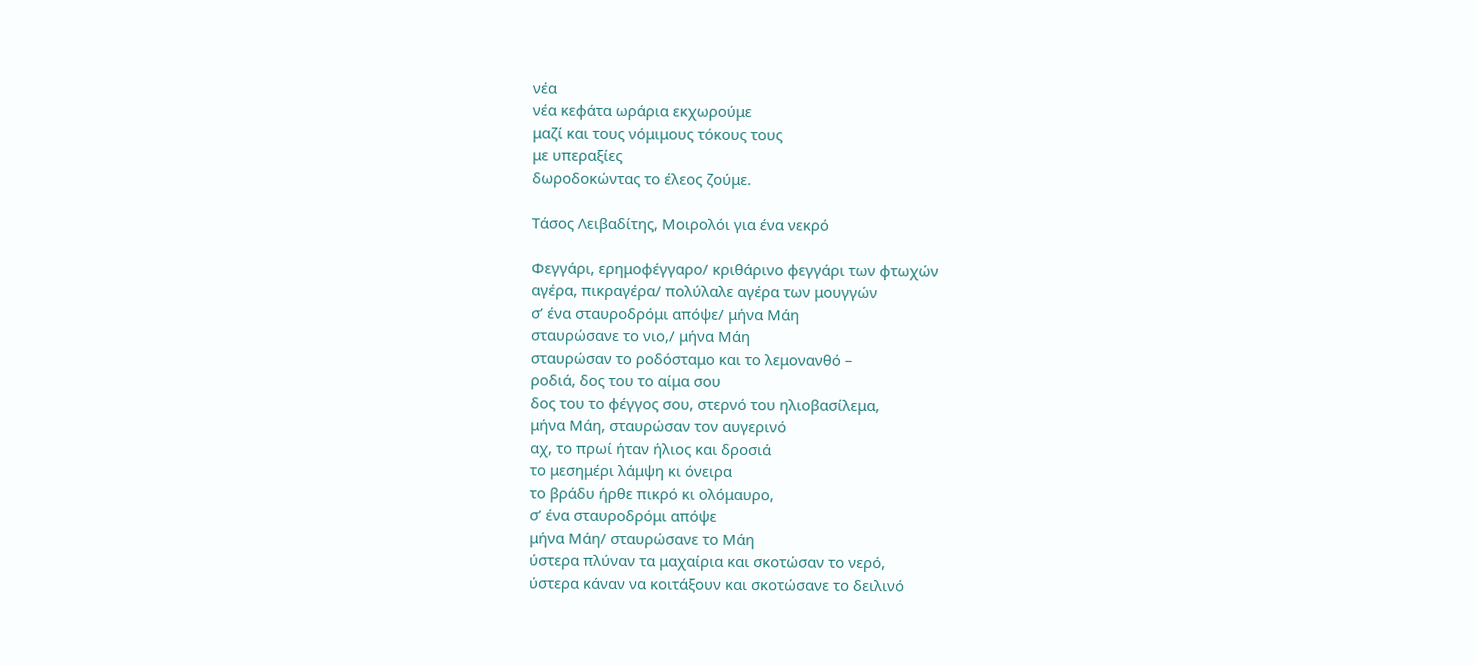νέα
νέα κεφάτα ωράρια εκχωρούμε
μαζί και τους νόμιμους τόκους τους
με υπεραξίες
δωροδοκώντας το έλεος ζούμε.

Τάσος Λειβαδίτης, Μοιρολόι για ένα νεκρό

Φεγγάρι, ερημοφέγγαρο/ κριθάρινο φεγγάρι των φτωχών
αγέρα, πικραγέρα/ πολύλαλε αγέρα των μουγγών
σ’ ένα σταυροδρόμι απόψε/ μήνα Μάη
σταυρώσανε το νιο,/ μήνα Μάη
σταυρώσαν το ροδόσταμο και το λεμονανθό –
ροδιά, δος του το αίμα σου
δος του το φέγγος σου, στερνό του ηλιοβασίλεμα,
μήνα Μάη, σταυρώσαν τον αυγερινό
αχ, το πρωί ήταν ήλιος και δροσιά
το μεσημέρι λάμψη κι όνειρα
το βράδυ ήρθε πικρό κι ολόμαυρο,
σ’ ένα σταυροδρόμι απόψε
μήνα Μάη/ σταυρώσανε το Μάη
ύστερα πλύναν τα μαχαίρια και σκοτώσαν το νερό,
ύστερα κάναν να κοιτάξουν και σκοτώσανε το δειλινό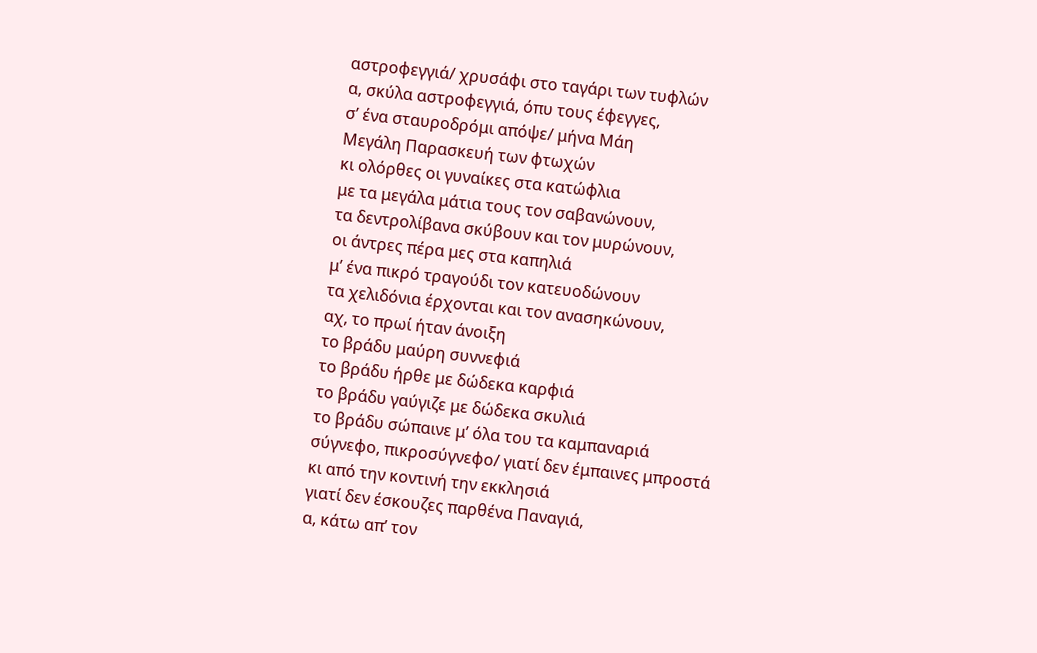αστροφεγγιά/ χρυσάφι στο ταγάρι των τυφλών
α, σκύλα αστροφεγγιά, όπυ τους έφεγγες,
σ’ ένα σταυροδρόμι απόψε/ μήνα Μάη
Μεγάλη Παρασκευή των φτωχών
κι ολόρθες οι γυναίκες στα κατώφλια
με τα μεγάλα μάτια τους τον σαβανώνουν,
τα δεντρολίβανα σκύβουν και τον μυρώνουν,
οι άντρες πέρα μες στα καπηλιά
μ’ ένα πικρό τραγούδι τον κατευοδώνουν
τα χελιδόνια έρχονται και τον ανασηκώνουν,
αχ, το πρωί ήταν άνοιξη
το βράδυ μαύρη συννεφιά
το βράδυ ήρθε με δώδεκα καρφιά
το βράδυ γαύγιζε με δώδεκα σκυλιά
το βράδυ σώπαινε μ’ όλα του τα καμπαναριά
σύγνεφο, πικροσύγνεφο/ γιατί δεν έμπαινες μπροστά
κι από την κοντινή την εκκλησιά
γιατί δεν έσκουζες παρθένα Παναγιά,
α, κάτω απ’ τον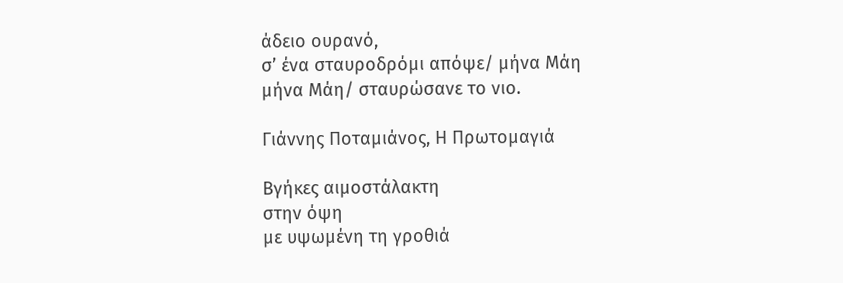άδειο ουρανό,
σ’ ένα σταυροδρόμι απόψε/ μήνα Μάη
μήνα Μάη/ σταυρώσανε το νιο.

Γιάννης Ποταμιάνος, Η Πρωτομαγιά

Βγήκες αιμοστάλακτη
στην όψη
με υψωμένη τη γροθιά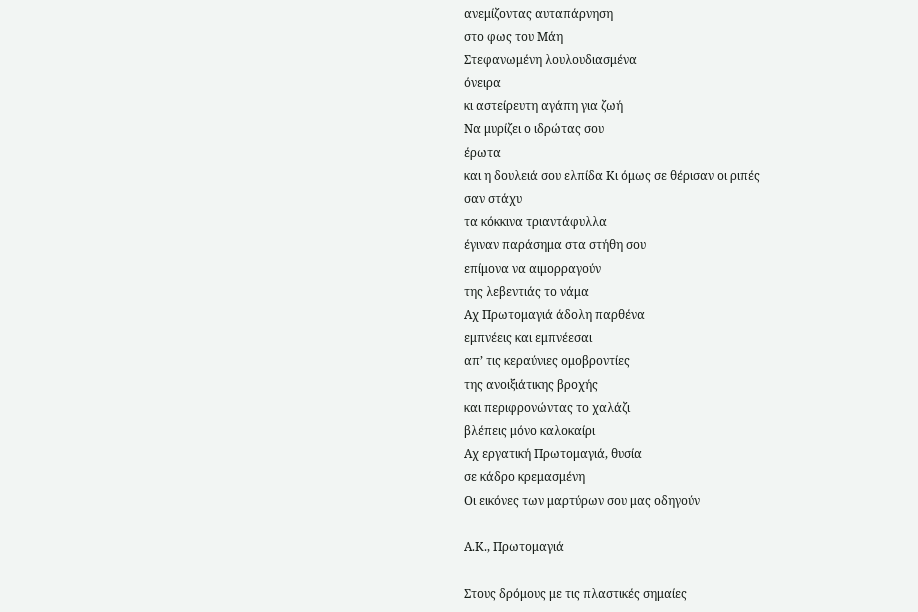ανεμίζοντας αυταπάρνηση
στο φως του Μάη
Στεφανωμένη λουλουδιασμένα
όνειρα
κι αστείρευτη αγάπη για ζωή
Να μυρίζει ο ιδρώτας σου
έρωτα
και η δουλειά σου ελπίδα Κι όμως σε θέρισαν οι ριπές
σαν στάχυ
τα κόκκινα τριαντάφυλλα
έγιναν παράσημα στα στήθη σου
επίμονα να αιμορραγούν
της λεβεντιάς το νάμα
Αχ Πρωτομαγιά άδολη παρθένα
εμπνέεις και εμπνέεσαι
απ’ τις κεραύνιες ομοβροντίες
της ανοιξιάτικης βροχής
και περιφρονώντας το χαλάζι
βλέπεις μόνο καλοκαίρι
Αχ εργατική Πρωτομαγιά, θυσία
σε κάδρο κρεμασμένη
Οι εικόνες των μαρτύρων σου μας οδηγούν

Α.Κ., Πρωτομαγιά

Στους δρόμους με τις πλαστικές σημαίες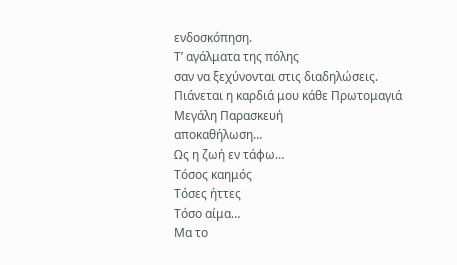ενδοσκόπηση.
Τ’ αγάλματα της πόλης
σαν να ξεχύνονται στις διαδηλώσεις.
Πιάνεται η καρδιά μου κάθε Πρωτομαγιά
Μεγάλη Παρασκευή
αποκαθήλωση…
Ως η ζωή εν τάφω…
Τόσος καημός
Τόσες ήττες
Τόσο αίμα…
Μα το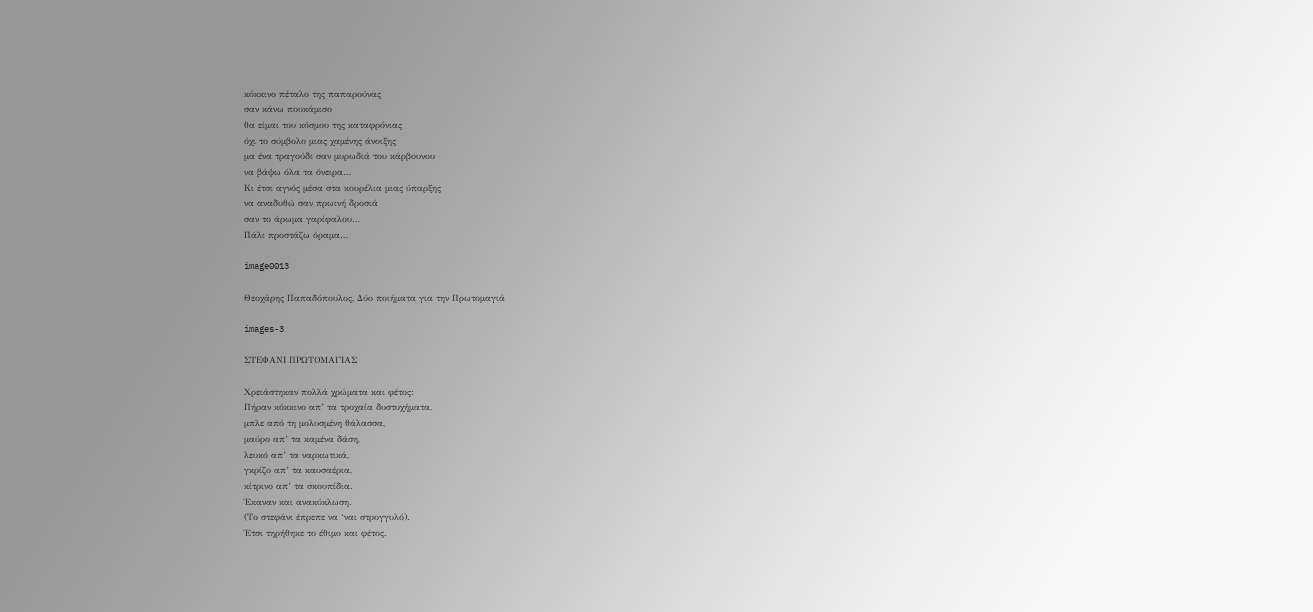κόκκινο πέταλο της παπαρούνας
σαν κάνω πουκάμισο
θα είμαι του κόσμου της καταφρόνιας
όχι το σύμβολο μιας χαμένης άνοιξης
μα ένα τραγούδι σαν μυρωδιά του κάρβουνου
να βάψω όλα τα όνειρα…
Κι έτσι αγνός μέσα στα κουρέλια μιας ύπαρξης
να αναδυθώ σαν πρωινή δροσιά
σαν το άρωμα γαρίφαλου…
Πάλι προστάζω όραμα…

image0013

Θεοχάρης Παπαδόπουλος, Δύο ποιήματα για την Πρωτομαγιά

images-3

ΣΤΕΦΑΝΙ ΠΡΩΤΟΜΑΓΙΑΣ

Χρειάστηκαν πολλά χρώματα και φέτος:
Πήραν κόκκινο απ’ τα τροχαία δυστυχήματα,
μπλε από τη μολυσμένη θάλασσα,
μαύρο απ’ τα καμένα δάση,
λευκό απ’ τα ναρκωτικά,
γκρίζο απ’ τα καυσαέρια,
κίτρινο απ’ τα σκουπίδια.
Έκαναν και ανακύκλωση.
(Το στεφάνι έπρεπε να ‘ναι στρογγυλό).
Έτσι τηρήθηκε το έθιμο και φέτος.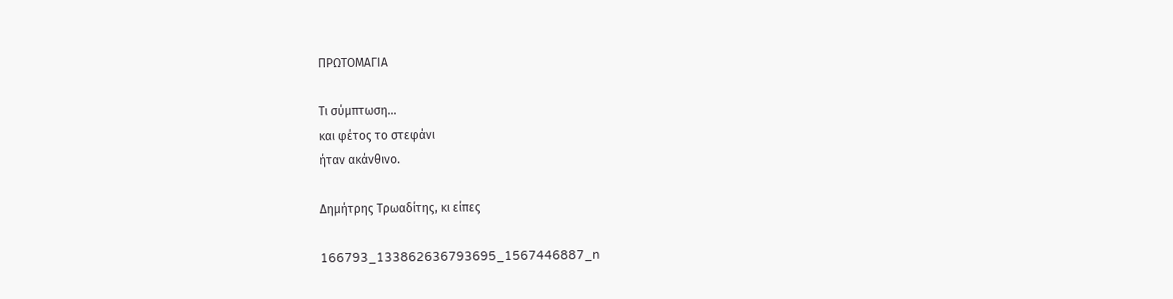ΠΡΩΤΟΜΑΓΙΑ

Τι σύμπτωση…
και φέτος το στεφάνι
ήταν ακάνθινο.

Δημήτρης Τρωαδίτης, κι είπες

166793_133862636793695_1567446887_n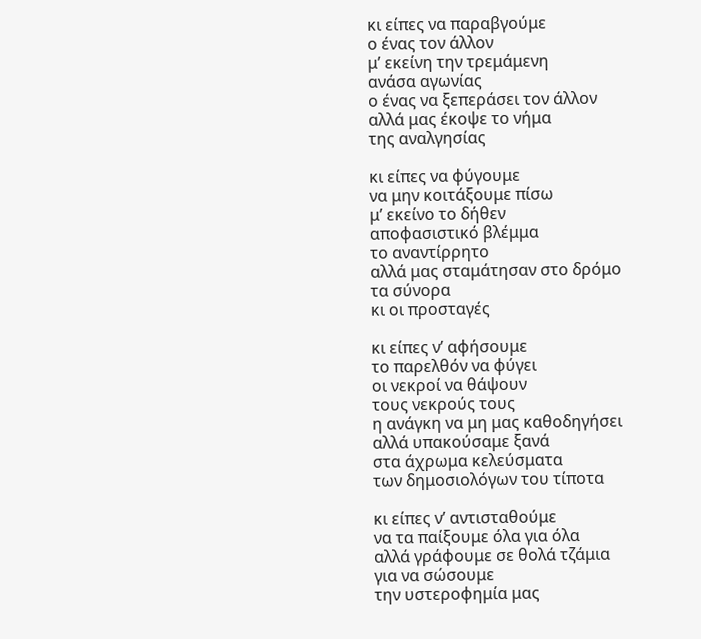κι είπες να παραβγούμε
ο ένας τον άλλον
μ’ εκείνη την τρεμάμενη
ανάσα αγωνίας
ο ένας να ξεπεράσει τον άλλον
αλλά μας έκοψε το νήμα
της αναλγησίας

κι είπες να φύγουμε
να μην κοιτάξουμε πίσω
μ’ εκείνο το δήθεν
αποφασιστικό βλέμμα
το αναντίρρητο
αλλά μας σταμάτησαν στο δρόμο
τα σύνορα
κι οι προσταγές

κι είπες ν’ αφήσουμε
το παρελθόν να φύγει
οι νεκροί να θάψουν
τους νεκρούς τους
η ανάγκη να μη μας καθοδηγήσει
αλλά υπακούσαμε ξανά
στα άχρωμα κελεύσματα
των δημοσιολόγων του τίποτα

κι είπες ν’ αντισταθούμε
να τα παίξουμε όλα για όλα
αλλά γράφουμε σε θολά τζάμια
για να σώσουμε
την υστεροφημία μας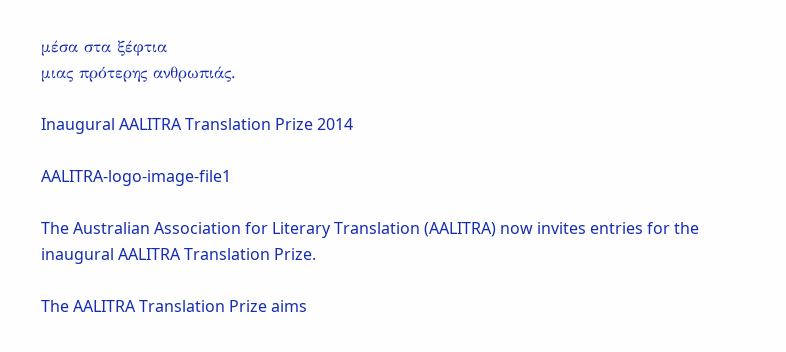μέσα στα ξέφτια
μιας πρότερης ανθρωπιάς.

Inaugural AALITRA Translation Prize 2014

AALITRA-logo-image-file1

The Australian Association for Literary Translation (AALITRA) now invites entries for the inaugural AALITRA Translation Prize.

The AALITRA Translation Prize aims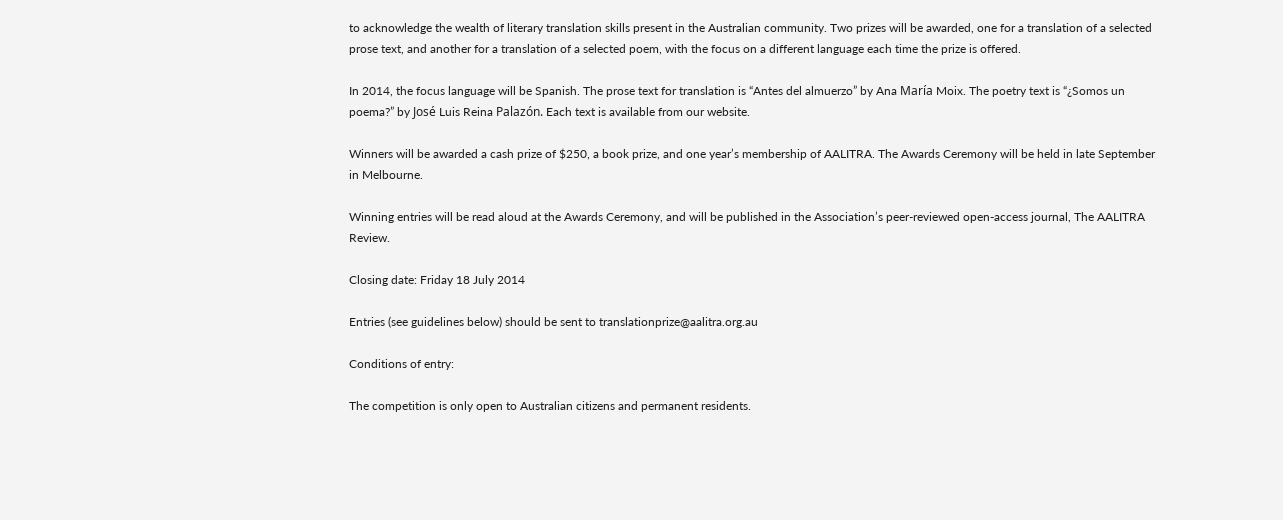to acknowledge the wealth of literary translation skills present in the Australian community. Two prizes will be awarded, one for a translation of a selected prose text, and another for a translation of a selected poem, with the focus on a different language each time the prize is offered.

In 2014, the focus language will be Spanish. The prose text for translation is “Antes del almuerzo” by Ana María Moix. The poetry text is “¿Somos un poema?” by José Luis Reina Palazón. Each text is available from our website.

Winners will be awarded a cash prize of $250, a book prize, and one year’s membership of AALITRA. The Awards Ceremony will be held in late September in Melbourne.

Winning entries will be read aloud at the Awards Ceremony, and will be published in the Association’s peer-reviewed open-access journal, The AALITRA Review.

Closing date: Friday 18 July 2014

Entries (see guidelines below) should be sent to translationprize@aalitra.org.au

Conditions of entry:

The competition is only open to Australian citizens and permanent residents.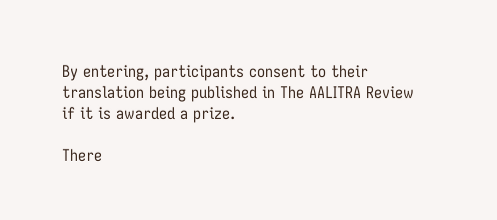By entering, participants consent to their translation being published in The AALITRA Review if it is awarded a prize.

There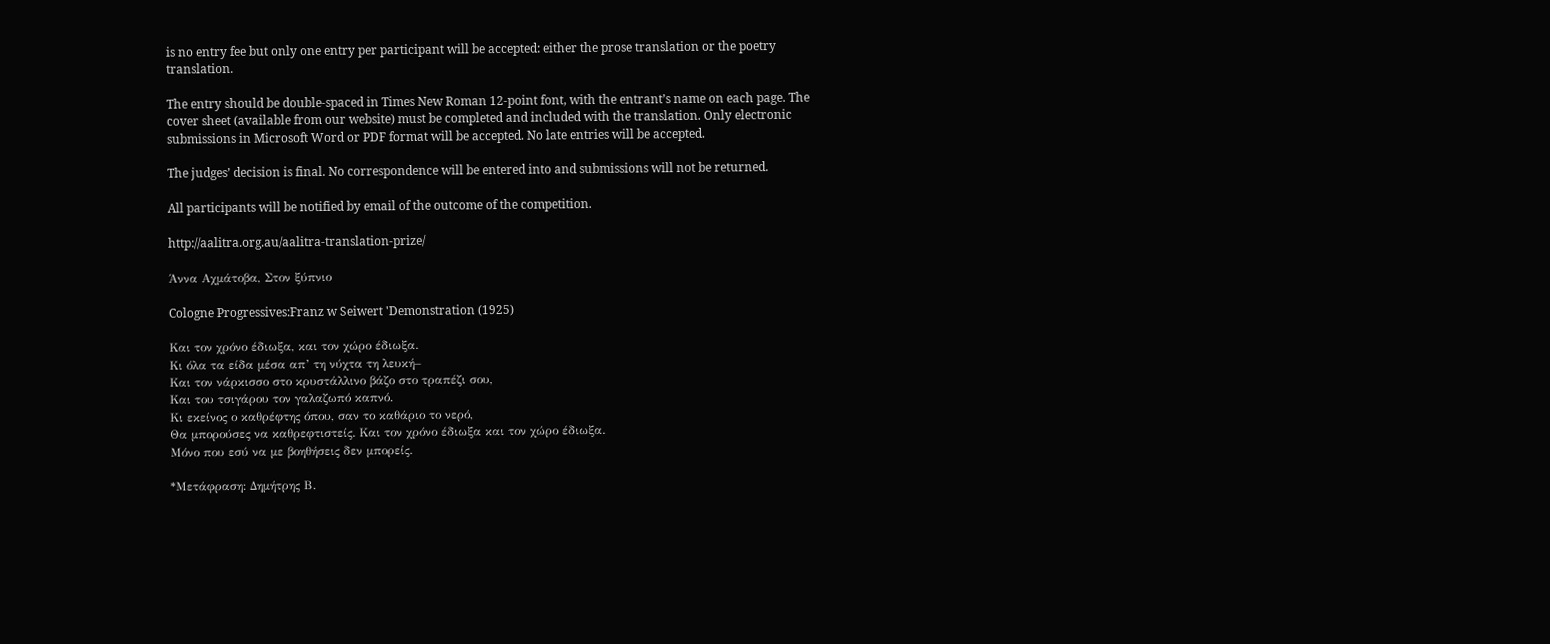is no entry fee but only one entry per participant will be accepted: either the prose translation or the poetry translation.

The entry should be double-spaced in Times New Roman 12-point font, with the entrant’s name on each page. The cover sheet (available from our website) must be completed and included with the translation. Only electronic submissions in Microsoft Word or PDF format will be accepted. No late entries will be accepted.

The judges’ decision is final. No correspondence will be entered into and submissions will not be returned.

All participants will be notified by email of the outcome of the competition.

http://aalitra.org.au/aalitra-translation-prize/

Άννα Αχμάτοβα, Στον ξύπνιο

Cologne Progressives:Franz w Seiwert 'Demonstration (1925)

Και τον χρόνο έδιωξα, και τον χώρο έδιωξα.
Κι όλα τα είδα μέσα απ’ τη νύχτα τη λευκή–
Και τον νάρκισσο στο κρυστάλλινο βάζο στο τραπέζι σου,
Και του τσιγάρου τον γαλαζωπό καπνό.
Κι εκείνος ο καθρέφτης όπου, σαν το καθάριο το νερό,
Θα μπορούσες να καθρεφτιστείς. Και τον χρόνο έδιωξα και τον χώρο έδιωξα.
Μόνο που εσύ να με βοηθήσεις δεν μπορείς.

*Μετάφραση: Δημήτρης Β.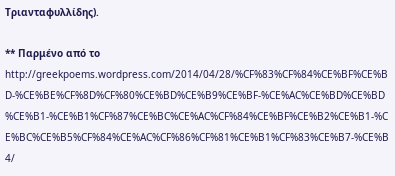Τριανταφυλλίδης).

** Παρμένο από το http://greekpoems.wordpress.com/2014/04/28/%CF%83%CF%84%CE%BF%CE%BD-%CE%BE%CF%8D%CF%80%CE%BD%CE%B9%CE%BF-%CE%AC%CE%BD%CE%BD%CE%B1-%CE%B1%CF%87%CE%BC%CE%AC%CF%84%CE%BF%CE%B2%CE%B1-%CE%BC%CE%B5%CF%84%CE%AC%CF%86%CF%81%CE%B1%CF%83%CE%B7-%CE%B4/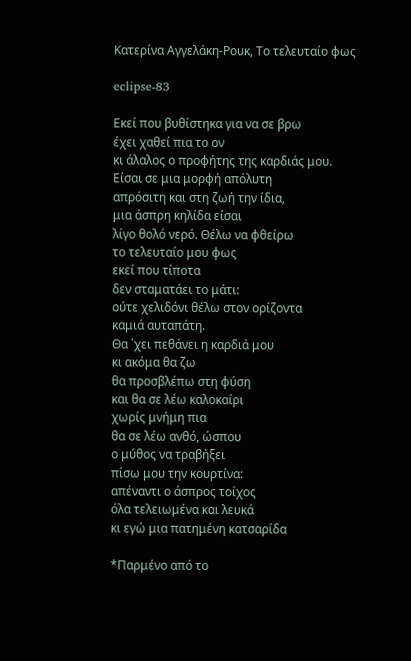Κατερίνα Αγγελάκη-Ρουκ, Το τελευταίο φως

eclipse-83

Εκεί που βυθίστηκα για να σε βρω
έχει χαθεί πια το ον
κι άλαλος ο προφήτης της καρδιάς μου.
Είσαι σε μια μορφή απόλυτη
απρόσιτη και στη ζωή την ίδια,
μια άσπρη κηλίδα είσαι
λίγο θολό νερό. Θέλω να φθείρω
το τελευταίο μου φως
εκεί που τίποτα
δεν σταματάει το μάτι:
ούτε χελιδόνι θέλω στον ορίζοντα
καμιά αυταπάτη.
Θα ΄χει πεθάνει η καρδιά μου
κι ακόμα θα ζω
θα προσβλέπω στη φύση
και θα σε λέω καλοκαίρι
χωρίς μνήμη πια
θα σε λέω ανθό, ώσπου
ο μύθος να τραβήξει
πίσω μου την κουρτίνα:
απέναντι ο άσπρος τοίχος
όλα τελειωμένα και λευκά
κι εγώ μια πατημένη κατσαρίδα

*Παρμένο από το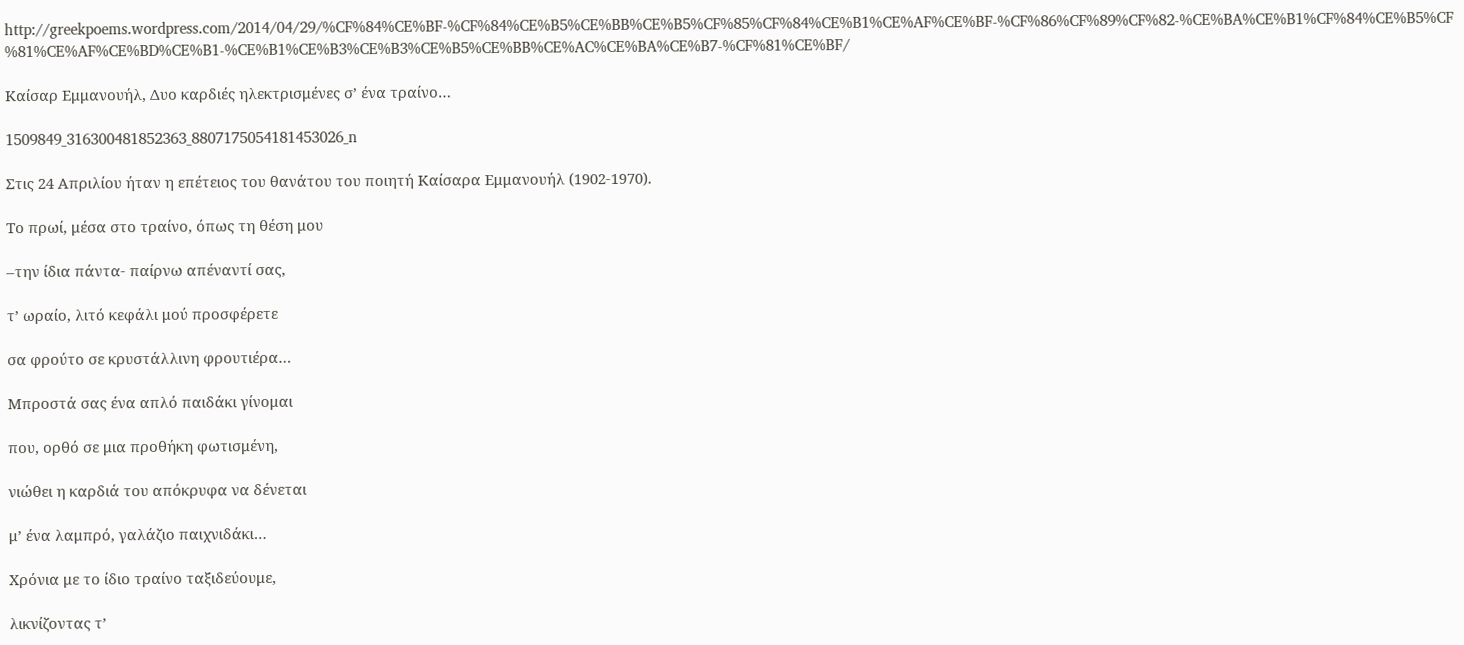http://greekpoems.wordpress.com/2014/04/29/%CF%84%CE%BF-%CF%84%CE%B5%CE%BB%CE%B5%CF%85%CF%84%CE%B1%CE%AF%CE%BF-%CF%86%CF%89%CF%82-%CE%BA%CE%B1%CF%84%CE%B5%CF%81%CE%AF%CE%BD%CE%B1-%CE%B1%CE%B3%CE%B3%CE%B5%CE%BB%CE%AC%CE%BA%CE%B7-%CF%81%CE%BF/

Καίσαρ Εμμανουήλ, Δυο καρδιές ηλεκτρισμένες σ’ ένα τραίνο…

1509849_316300481852363_8807175054181453026_n

Στις 24 Απριλίου ήταν η επέτειος του θανάτου του ποιητή Καίσαρα Εμμανουήλ (1902-1970).

Το πρωί, μέσα στο τραίνο, όπως τη θέση μου

–την ίδια πάντα- παίρνω απέναντί σας,

τ’ ωραίο, λιτό κεφάλι μού προσφέρετε

σα φρούτο σε κρυστάλλινη φρουτιέρα…

Μπροστά σας ένα απλό παιδάκι γίνομαι

που, ορθό σε μια προθήκη φωτισμένη,

νιώθει η καρδιά του απόκρυφα να δένεται

μ’ ένα λαμπρό, γαλάζιο παιχνιδάκι…

Χρόνια με το ίδιο τραίνο ταξιδεύουμε,

λικνίζοντας τ’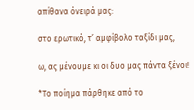απίθανα όνειρά μας:

στο ερωτικό, τ’ αμφίβολο ταξίδι μας,

ω, ας μένουμε κι οι δυο μας πάντα ξένοι!

*Το ποίημα πάρθηκε από το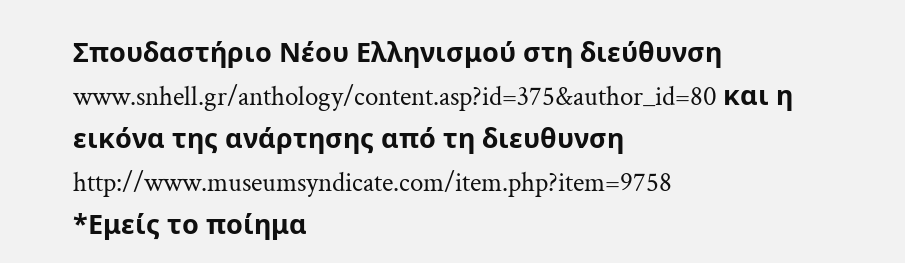Σπουδαστήριο Νέου Ελληνισμού στη διεύθυνση
www.snhell.gr/anthology/content.asp?id=375&author_id=80 και η εικόνα της ανάρτησης από τη διευθυνση http://www.museumsyndicate.com/item.php?item=9758
*Εμείς το ποίημα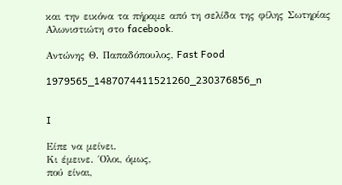και την εικόνα τα πήραμε από τη σελίδα της φίλης Σωτηρίας Αλωνιστιώτη στο facebook.

Αντώνης Θ. Παπαδόπουλος, Fast Food

1979565_1487074411521260_230376856_n


I

Είπε να μείνει.
Κι έμεινε. ΄Ολοι, όμως,
πού είναι,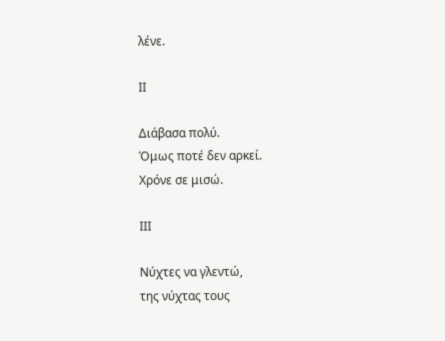λένε.

ΙΙ

Διάβασα πολύ.
Όμως ποτέ δεν αρκεί.
Χρόνε σε μισώ.

ΙΙΙ

Νύχτες να γλεντώ,
της νύχτας τους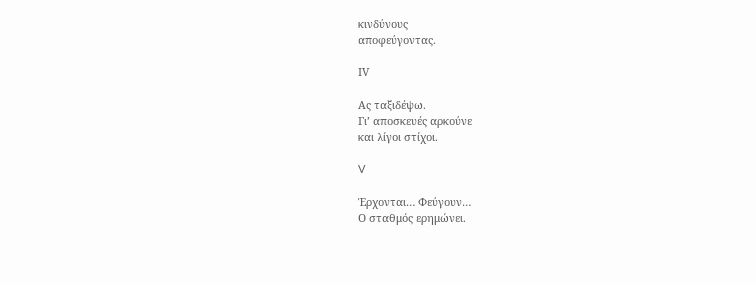κινδύνους
αποφεύγοντας.

ΙV

Ας ταξιδέψω.
Γι’ αποσκευές αρκούνε
και λίγοι στίχοι.

V

Έρχονται… Φεύγουν…
Ο σταθμός ερημώνει.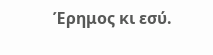Έρημος κι εσύ.